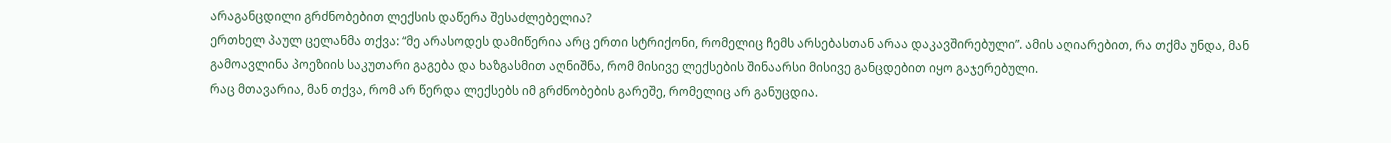არაგანცდილი გრძნობებით ლექსის დაწერა შესაძლებელია?
ერთხელ პაულ ცელანმა თქვა: “მე არასოდეს დამიწერია არც ერთი სტრიქონი, რომელიც ჩემს არსებასთან არაა დაკავშირებული”. ამის აღიარებით, რა თქმა უნდა, მან გამოავლინა პოეზიის საკუთარი გაგება და ხაზგასმით აღნიშნა, რომ მისივე ლექსების შინაარსი მისივე განცდებით იყო გაჯერებული.
რაც მთავარია, მან თქვა, რომ არ წერდა ლექსებს იმ გრძნობების გარეშე, რომელიც არ განუცდია.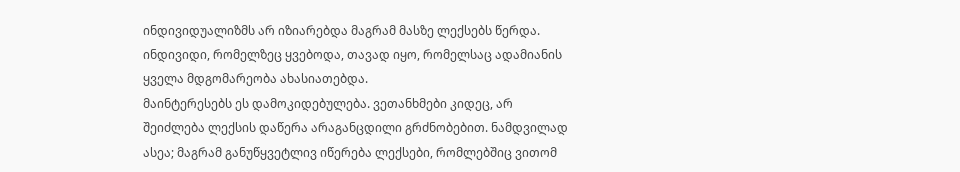ინდივიდუალიზმს არ იზიარებდა მაგრამ მასზე ლექსებს წერდა. ინდივიდი, რომელზეც ყვებოდა, თავად იყო, რომელსაც ადამიანის ყველა მდგომარეობა ახასიათებდა.
მაინტერესებს ეს დამოკიდებულება. ვეთანხმები კიდეც, არ შეიძლება ლექსის დაწერა არაგანცდილი გრძნობებით. ნამდვილად ასეა; მაგრამ განუწყვეტლივ იწერება ლექსები, რომლებშიც ვითომ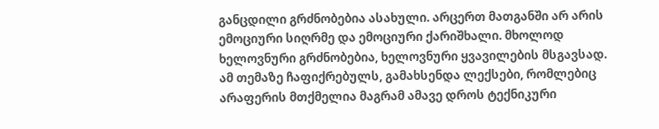განცდილი გრძნობებია ასახული. არცერთ მათგანში არ არის ემოციური სიღრმე და ემოციური ქარიშხალი. მხოლოდ ხელოვნური გრძნობებია, ხელოვნური ყვავილების მსგავსად.
ამ თემაზე ჩაფიქრებულს, გამახსენდა ლექსები, რომლებიც არაფერის მთქმელია მაგრამ ამავე დროს ტექნიკური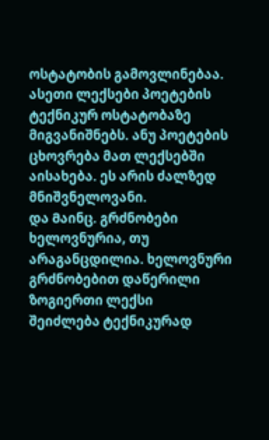ოსტატობის გამოვლინებაა. ასეთი ლექსები პოეტების ტექნიკურ ოსტატობაზე მიგვანიშნებს. ანუ პოეტების ცხოვრება მათ ლექსებში აისახება. ეს არის ძალზედ მნიშვნელოვანი.
და Მაინც. გრძნობები ხელოვნურია, თუ არაგანცდილია. ხელოვნური გრძნობებით დაწერილი ზოგიერთი ლექსი
შეიძლება ტექნიკურად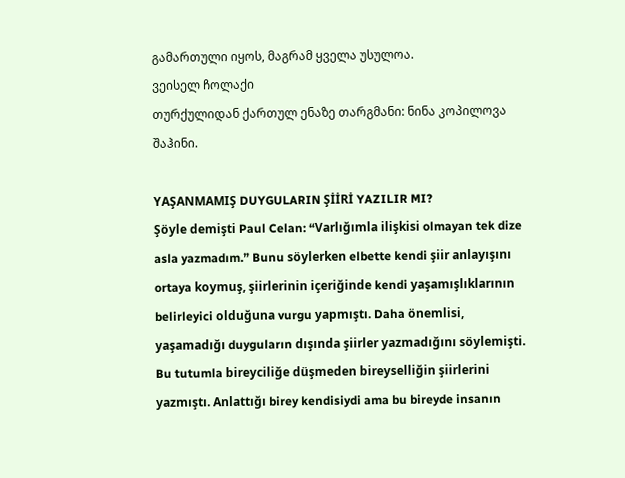გამართული იყოს, მაგრამ ყველა უსულოა.
ვეისელ ჩოლაქი
თურქულიდან ქართულ ენაზე თარგმანი: ნინა კოპილოვა შაჰინი.

YAŞANMAMIŞ DUYGULARIN ŞİİRİ YAZILIR MI?
Şöyle demişti Paul Celan: “Varlığımla ilişkisi olmayan tek dize asla yazmadım.” Bunu söylerken elbette kendi şiir anlayışını ortaya koymuş, şiirlerinin içeriğinde kendi yaşamışlıklarının belirleyici olduğuna vurgu yapmıştı. Daha önemlisi, yaşamadığı duyguların dışında şiirler yazmadığını söylemişti. Bu tutumla bireyciliğe düşmeden bireyselliğin şiirlerini yazmıştı. Anlattığı birey kendisiydi ama bu bireyde insanın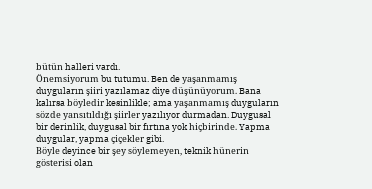bütün halleri vardı.
Önemsiyorum bu tutumu. Ben de yaşanmamış duyguların şiiri yazılamaz diye düşünüyorum. Bana kalırsa böyledir kesinlikle; ama yaşanmamış duyguların sözde yansıtıldığı şiirler yazılıyor durmadan. Duygusal bir derinlik, duygusal bir fırtına yok hiçbirinde. Yapma duygular, yapma çiçekler gibi.
Böyle deyince bir şey söylemeyen, teknik hünerin gösterisi olan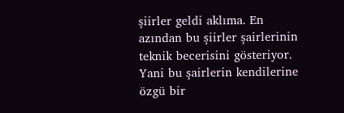şiirler geldi aklıma. En azından bu şiirler şairlerinin teknik becerisini gösteriyor. Yani bu şairlerin kendilerine özgü bir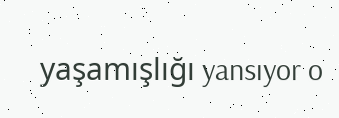yaşamışlığı yansıyor o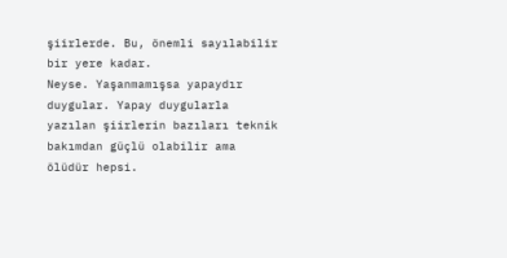şiirlerde. Bu, önemli sayılabilir bir yere kadar.
Neyse. Yaşanmamışsa yapaydır duygular. Yapay duygularla yazılan şiirlerin bazıları teknik bakımdan güçlü olabilir ama ölüdür hepsi.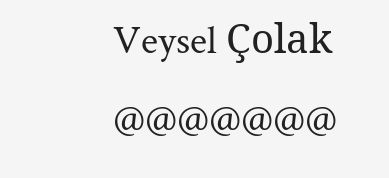Veysel Çolak
@@@@@@@